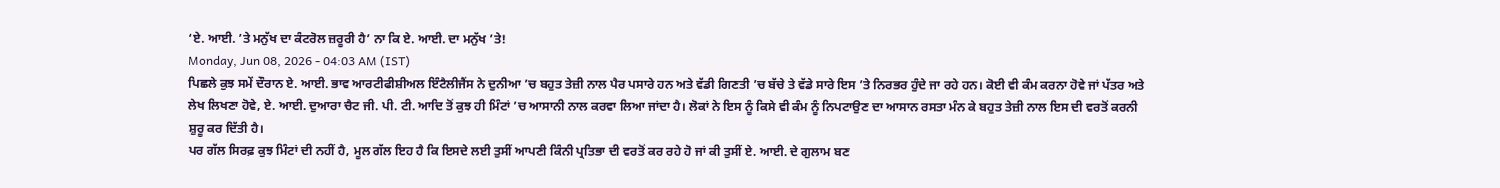‘ਏ. ਆਈ. ’ਤੇ ਮਨੁੱਖ ਦਾ ਕੰਟਰੋਲ ਜ਼ਰੂਰੀ ਹੈ’ ਨਾ ਕਿ ਏ. ਆਈ. ਦਾ ਮਨੁੱਖ ’ਤੇ!
Monday, Jun 08, 2026 - 04:03 AM (IST)
ਪਿਛਲੇ ਕੁਝ ਸਮੇਂ ਦੌਰਾਨ ਏ. ਆਈ. ਭਾਵ ਆਰਟੀਫੀਸ਼ੀਅਲ ਇੰਟੈਲੀਜੈਂਸ ਨੇ ਦੁਨੀਆ ’ਚ ਬਹੁਤ ਤੇਜ਼ੀ ਨਾਲ ਪੈਰ ਪਸਾਰੇ ਹਨ ਅਤੇ ਵੱਡੀ ਗਿਣਤੀ ’ਚ ਬੱਚੇ ਤੇ ਵੱਡੇ ਸਾਰੇ ਇਸ ’ਤੇ ਨਿਰਭਰ ਹੁੰਦੇ ਜਾ ਰਹੇ ਹਨ। ਕੋਈ ਵੀ ਕੰਮ ਕਰਨਾ ਹੋਵੇ ਜਾਂ ਪੱਤਰ ਅਤੇ ਲੇਖ ਲਿਖਣਾ ਹੋਵੇ, ਏ. ਆਈ. ਦੁਆਰਾ ਚੈਟ ਜੀ. ਪੀ. ਟੀ. ਆਦਿ ਤੋਂ ਕੁਝ ਹੀ ਮਿੰਟਾਂ ’ਚ ਆਸਾਨੀ ਨਾਲ ਕਰਵਾ ਲਿਆ ਜਾਂਦਾ ਹੈ। ਲੋਕਾਂ ਨੇ ਇਸ ਨੂੰ ਕਿਸੇ ਵੀ ਕੰਮ ਨੂੰ ਨਿਪਟਾਉਣ ਦਾ ਆਸਾਨ ਰਸਤਾ ਮੰਨ ਕੇ ਬਹੁਤ ਤੇਜ਼ੀ ਨਾਲ ਇਸ ਦੀ ਵਰਤੋਂ ਕਰਨੀ ਸ਼ੁਰੂ ਕਰ ਦਿੱਤੀ ਹੈ।
ਪਰ ਗੱਲ ਸਿਰਫ਼ ਕੁਝ ਮਿੰਟਾਂ ਦੀ ਨਹੀਂ ਹੈ, ਮੂਲ ਗੱਲ ਇਹ ਹੈ ਕਿ ਇਸਦੇ ਲਈ ਤੁਸੀਂ ਆਪਣੀ ਕਿੰਨੀ ਪ੍ਰਤਿਭਾ ਦੀ ਵਰਤੋਂ ਕਰ ਰਹੇ ਹੋ ਜਾਂ ਕੀ ਤੁਸੀਂ ਏ. ਆਈ. ਦੇ ਗੁਲਾਮ ਬਣ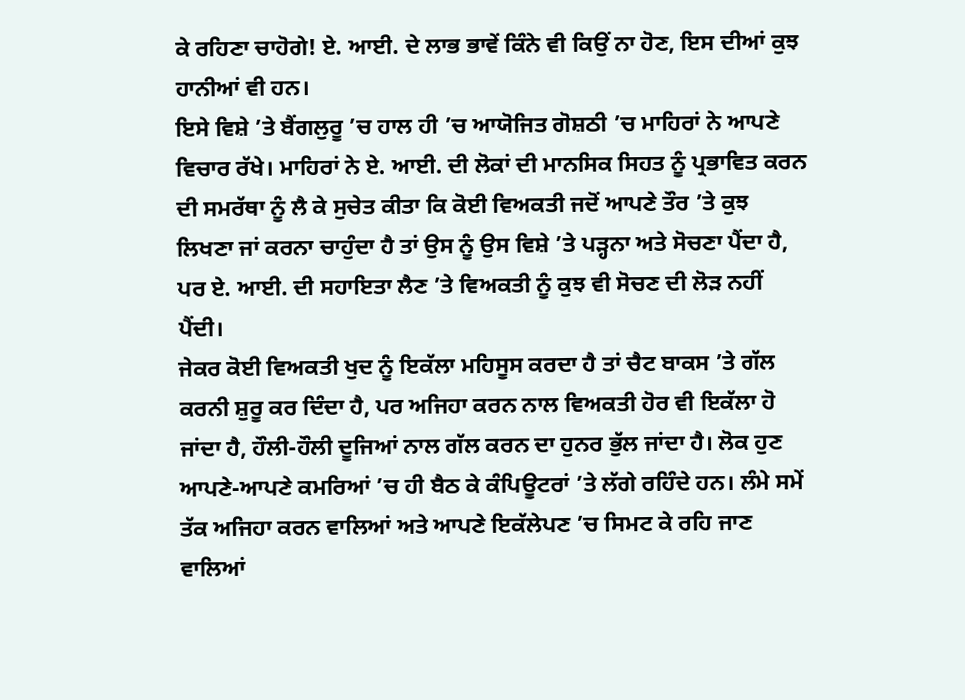ਕੇ ਰਹਿਣਾ ਚਾਹੋਗੇ! ਏ. ਆਈ. ਦੇ ਲਾਭ ਭਾਵੇਂ ਕਿੰਨੇ ਵੀ ਕਿਉਂ ਨਾ ਹੋਣ, ਇਸ ਦੀਆਂ ਕੁਝ ਹਾਨੀਆਂ ਵੀ ਹਨ।
ਇਸੇ ਵਿਸ਼ੇ ’ਤੇ ਬੈਂਗਲੁਰੂ ’ਚ ਹਾਲ ਹੀ ’ਚ ਆਯੋਜਿਤ ਗੋਸ਼ਠੀ ’ਚ ਮਾਹਿਰਾਂ ਨੇ ਆਪਣੇ ਵਿਚਾਰ ਰੱਖੇ। ਮਾਹਿਰਾਂ ਨੇ ਏ. ਆਈ. ਦੀ ਲੋਕਾਂ ਦੀ ਮਾਨਸਿਕ ਸਿਹਤ ਨੂੰ ਪ੍ਰਭਾਵਿਤ ਕਰਨ ਦੀ ਸਮਰੱਥਾ ਨੂੰ ਲੈ ਕੇ ਸੁਚੇਤ ਕੀਤਾ ਕਿ ਕੋਈ ਵਿਅਕਤੀ ਜਦੋਂ ਆਪਣੇ ਤੌਰ ’ਤੇ ਕੁਝ ਲਿਖਣਾ ਜਾਂ ਕਰਨਾ ਚਾਹੁੰਦਾ ਹੈ ਤਾਂ ਉਸ ਨੂੰ ਉਸ ਵਿਸ਼ੇ ’ਤੇ ਪੜ੍ਹਨਾ ਅਤੇ ਸੋਚਣਾ ਪੈਂਦਾ ਹੈ, ਪਰ ਏ. ਆਈ. ਦੀ ਸਹਾਇਤਾ ਲੈਣ ’ਤੇ ਵਿਅਕਤੀ ਨੂੰ ਕੁਝ ਵੀ ਸੋਚਣ ਦੀ ਲੋੜ ਨਹੀਂ ਪੈਂਦੀ।
ਜੇਕਰ ਕੋਈ ਵਿਅਕਤੀ ਖੁਦ ਨੂੰ ਇਕੱਲਾ ਮਹਿਸੂਸ ਕਰਦਾ ਹੈ ਤਾਂ ਚੈਟ ਬਾਕਸ ’ਤੇ ਗੱਲ ਕਰਨੀ ਸ਼ੁਰੂ ਕਰ ਦਿੰਦਾ ਹੈ, ਪਰ ਅਜਿਹਾ ਕਰਨ ਨਾਲ ਵਿਅਕਤੀ ਹੋਰ ਵੀ ਇਕੱਲਾ ਹੋ ਜਾਂਦਾ ਹੈ, ਹੌਲੀ-ਹੌਲੀ ਦੂਜਿਆਂ ਨਾਲ ਗੱਲ ਕਰਨ ਦਾ ਹੁਨਰ ਭੁੱਲ ਜਾਂਦਾ ਹੈ। ਲੋਕ ਹੁਣ ਆਪਣੇ-ਆਪਣੇ ਕਮਰਿਆਂ ’ਚ ਹੀ ਬੈਠ ਕੇ ਕੰਪਿਊਟਰਾਂ ’ਤੇ ਲੱਗੇ ਰਹਿੰਦੇ ਹਨ। ਲੰਮੇ ਸਮੇਂ ਤੱਕ ਅਜਿਹਾ ਕਰਨ ਵਾਲਿਆਂ ਅਤੇ ਆਪਣੇ ਇਕੱਲੇਪਣ ’ਚ ਸਿਮਟ ਕੇ ਰਹਿ ਜਾਣ ਵਾਲਿਆਂ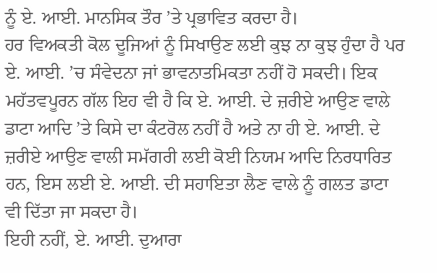ਨੂੰ ਏ. ਆਈ. ਮਾਨਸਿਕ ਤੌਰ ’ਤੇ ਪ੍ਰਭਾਵਿਤ ਕਰਦਾ ਹੈ।
ਹਰ ਵਿਅਕਤੀ ਕੋਲ ਦੂਜਿਆਂ ਨੂੰ ਸਿਖਾਉਣ ਲਈ ਕੁਝ ਨਾ ਕੁਝ ਹੁੰਦਾ ਹੈ ਪਰ ਏ. ਆਈ. ’ਚ ਸੰਵੇਦਨਾ ਜਾਂ ਭਾਵਨਾਤਮਿਕਤਾ ਨਹੀਂ ਹੋ ਸਕਦੀ। ਇਕ ਮਹੱਤਵਪੂਰਨ ਗੱਲ ਇਹ ਵੀ ਹੈ ਕਿ ਏ. ਆਈ. ਦੇ ਜ਼ਰੀਏ ਆਉਣ ਵਾਲੇ ਡਾਟਾ ਆਦਿ ’ਤੇ ਕਿਸੇ ਦਾ ਕੰਟਰੋਲ ਨਹੀਂ ਹੈ ਅਤੇ ਨਾ ਹੀ ਏ. ਆਈ. ਦੇ ਜ਼ਰੀਏ ਆਉਣ ਵਾਲੀ ਸਮੱਗਰੀ ਲਈ ਕੋਈ ਨਿਯਮ ਆਦਿ ਨਿਰਧਾਰਿਤ ਹਨ, ਇਸ ਲਈ ਏ. ਆਈ. ਦੀ ਸਹਾਇਤਾ ਲੈਣ ਵਾਲੇ ਨੂੰ ਗਲਤ ਡਾਟਾ ਵੀ ਦਿੱਤਾ ਜਾ ਸਕਦਾ ਹੈ।
ਇਹੀ ਨਹੀਂ, ਏ. ਆਈ. ਦੁਆਰਾ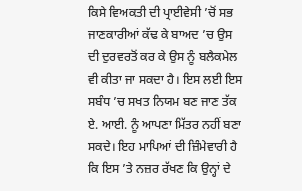ਕਿਸੇ ਵਿਅਕਤੀ ਦੀ ਪ੍ਰਾਈਵੇਸੀ ’ਚੋਂ ਸਭ ਜਾਣਕਾਰੀਆਂ ਕੱਢ ਕੇ ਬਾਅਦ ’ਚ ਉਸ ਦੀ ਦੁਰਵਰਤੋਂ ਕਰ ਕੇ ਉਸ ਨੂੰ ਬਲੈਕਮੇਲ ਵੀ ਕੀਤਾ ਜਾ ਸਕਦਾ ਹੈ। ਇਸ ਲਈ ਇਸ ਸਬੰਧ ’ਚ ਸਖਤ ਨਿਯਮ ਬਣ ਜਾਣ ਤੱਕ ਏ. ਆਈ. ਨੂੰ ਆਪਣਾ ਮਿੱਤਰ ਨਹੀਂ ਬਣਾ ਸਕਦੇ। ਇਹ ਮਾਪਿਆਂ ਦੀ ਜ਼ਿੰਮੇਵਾਰੀ ਹੈ ਕਿ ਇਸ ’ਤੇ ਨਜ਼ਰ ਰੱਖਣ ਕਿ ਉਨ੍ਹਾਂ ਦੇ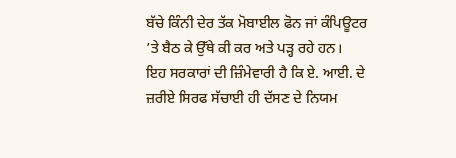ਬੱਚੇ ਕਿੰਨੀ ਦੇਰ ਤੱਕ ਮੋਬਾਈਲ ਫੋਨ ਜਾਂ ਕੰਪਿਊਟਰ ’ਤੇ ਬੈਠ ਕੇ ਉੱਥੇ ਕੀ ਕਰ ਅਤੇ ਪੜ੍ਹ ਰਹੇ ਹਨ।
ਇਹ ਸਰਕਾਰਾਂ ਦੀ ਜ਼ਿੰਮੇਵਾਰੀ ਹੈ ਕਿ ਏ. ਆਈ. ਦੇ ਜ਼ਰੀਏ ਸਿਰਫ ਸੱਚਾਈ ਹੀ ਦੱਸਣ ਦੇ ਨਿਯਮ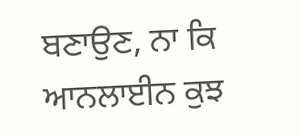ਬਣਾਉਣ, ਨਾ ਕਿ ਆਨਲਾਈਨ ਕੁਝ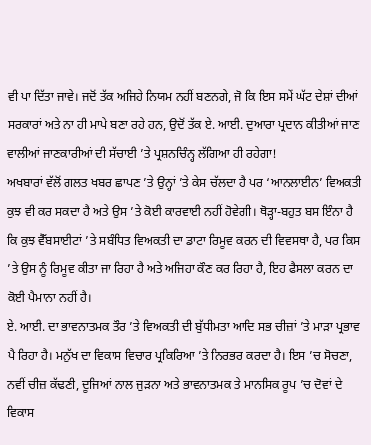ਵੀ ਪਾ ਦਿੱਤਾ ਜਾਵੇ। ਜਦੋਂ ਤੱਕ ਅਜਿਹੇ ਨਿਯਮ ਨਹੀਂ ਬਣਨਗੇ, ਜੋ ਕਿ ਇਸ ਸਮੇਂ ਘੱਟ ਦੇਸ਼ਾਂ ਦੀਆਂ ਸਰਕਾਰਾਂ ਅਤੇ ਨਾ ਹੀ ਮਾਪੇ ਬਣਾ ਰਹੇ ਹਨ, ਉਦੋਂ ਤੱਕ ਏ. ਆਈ. ਦੁਆਰਾ ਪ੍ਰਦਾਨ ਕੀਤੀਆਂ ਜਾਣ ਵਾਲੀਆਂ ਜਾਣਕਾਰੀਆਂ ਦੀ ਸੱਚਾਈ ’ਤੇ ਪ੍ਰਸ਼ਨਚਿੰਨ੍ਹ ਲੱਗਿਆ ਹੀ ਰਹੇਗਾ!
ਅਖਬਾਰਾਂ ਵੱਲੋਂ ਗਲਤ ਖਬਰ ਛਾਪਣ ’ਤੇ ਉਨ੍ਹਾਂ ’ਤੇ ਕੇਸ ਚੱਲਦਾ ਹੈ ਪਰ ‘ਆਨਲਾਈਨ’ ਵਿਅਕਤੀ ਕੁਝ ਵੀ ਕਰ ਸਕਦਾ ਹੈ ਅਤੇ ਉਸ ’ਤੇ ਕੋਈ ਕਾਰਵਾਈ ਨਹੀਂ ਹੋਵੇਗੀ। ਥੋੜ੍ਹਾ-ਬਹੁਤ ਬਸ ਇੰਨਾ ਹੈ ਕਿ ਕੁਝ ਵੈੱਬਸਾਈਟਾਂ ’ਤੇ ਸਬੰਧਿਤ ਵਿਅਕਤੀ ਦਾ ਡਾਟਾ ਰਿਮੂਵ ਕਰਨ ਦੀ ਵਿਵਸਥਾ ਹੈ, ਪਰ ਕਿਸ ’ਤੇ ਉਸ ਨੂੰ ਰਿਮੂਵ ਕੀਤਾ ਜਾ ਰਿਹਾ ਹੈ ਅਤੇ ਅਜਿਹਾ ਕੌਣ ਕਰ ਰਿਹਾ ਹੈ, ਇਹ ਫੈਸਲਾ ਕਰਨ ਦਾ ਕੋਈ ਪੈਮਾਨਾ ਨਹੀਂ ਹੈ।
ਏ. ਆਈ. ਦਾ ਭਾਵਨਾਤਮਕ ਤੌਰ ’ਤੇ ਵਿਅਕਤੀ ਦੀ ਬੁੱਧੀਮਤਾ ਆਦਿ ਸਭ ਚੀਜ਼ਾਂ ’ਤੇ ਮਾੜਾ ਪ੍ਰਭਾਵ ਪੈ ਰਿਹਾ ਹੈ। ਮਨੁੱਖ ਦਾ ਵਿਕਾਸ ਵਿਚਾਰ ਪ੍ਰਕਿਰਿਆ ’ਤੇ ਨਿਰਭਰ ਕਰਦਾ ਹੈ। ਇਸ ’ਚ ਸੋਚਣਾ, ਨਵੀਂ ਚੀਜ਼ ਕੱਢਣੀ, ਦੂਜਿਆਂ ਨਾਲ ਜੁੜਨਾ ਅਤੇ ਭਾਵਨਾਤਮਕ ਤੇ ਮਾਨਸਿਕ ਰੂਪ ’ਚ ਦੋਵਾਂ ਦੇ ਵਿਕਾਸ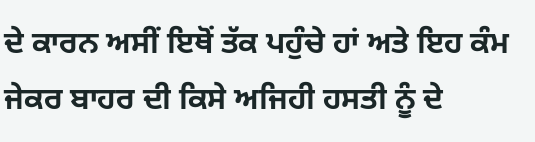ਦੇ ਕਾਰਨ ਅਸੀਂ ਇਥੋਂ ਤੱਕ ਪਹੁੰਚੇ ਹਾਂ ਅਤੇ ਇਹ ਕੰਮ ਜੇਕਰ ਬਾਹਰ ਦੀ ਕਿਸੇ ਅਜਿਹੀ ਹਸਤੀ ਨੂੰ ਦੇ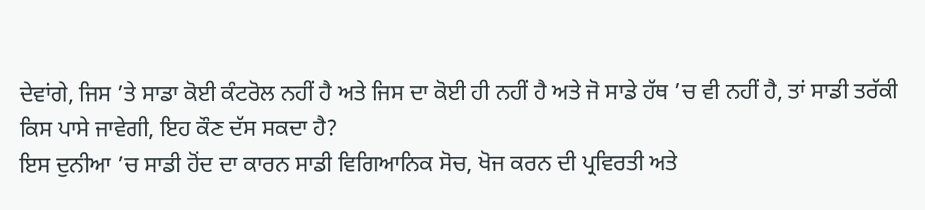ਦੇਵਾਂਗੇ, ਜਿਸ ’ਤੇ ਸਾਡਾ ਕੋਈ ਕੰਟਰੋਲ ਨਹੀਂ ਹੈ ਅਤੇ ਜਿਸ ਦਾ ਕੋਈ ਹੀ ਨਹੀਂ ਹੈ ਅਤੇ ਜੋ ਸਾਡੇ ਹੱਥ ’ਚ ਵੀ ਨਹੀਂ ਹੈ, ਤਾਂ ਸਾਡੀ ਤਰੱਕੀ ਕਿਸ ਪਾਸੇ ਜਾਵੇਗੀ, ਇਹ ਕੌਣ ਦੱਸ ਸਕਦਾ ਹੈ?
ਇਸ ਦੁਨੀਆ ’ਚ ਸਾਡੀ ਹੋਂਦ ਦਾ ਕਾਰਨ ਸਾਡੀ ਵਿਗਿਆਨਿਕ ਸੋਚ, ਖੋਜ ਕਰਨ ਦੀ ਪ੍ਰਵਿਰਤੀ ਅਤੇ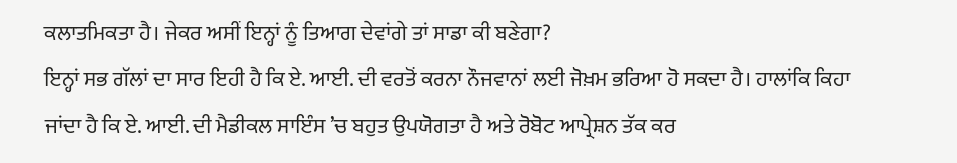ਕਲਾਤਮਿਕਤਾ ਹੈ। ਜੇਕਰ ਅਸੀਂ ਇਨ੍ਹਾਂ ਨੂੰ ਤਿਆਗ ਦੇਵਾਂਗੇ ਤਾਂ ਸਾਡਾ ਕੀ ਬਣੇਗਾ?
ਇਨ੍ਹਾਂ ਸਭ ਗੱਲਾਂ ਦਾ ਸਾਰ ਇਹੀ ਹੈ ਕਿ ਏ. ਆਈ. ਦੀ ਵਰਤੋਂ ਕਰਨਾ ਨੌਜਵਾਨਾਂ ਲਈ ਜੋਖ਼ਮ ਭਰਿਆ ਹੋ ਸਕਦਾ ਹੈ। ਹਾਲਾਂਕਿ ਕਿਹਾ ਜਾਂਦਾ ਹੈ ਕਿ ਏ. ਆਈ. ਦੀ ਮੈਡੀਕਲ ਸਾਇੰਸ ’ਚ ਬਹੁਤ ਉਪਯੋਗਤਾ ਹੈ ਅਤੇ ਰੋਬੋਟ ਆਪ੍ਰੇਸ਼ਨ ਤੱਕ ਕਰ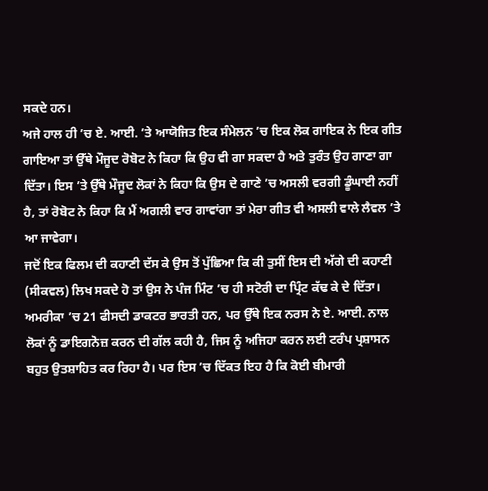ਸਕਦੇ ਹਨ।
ਅਜੇ ਹਾਲ ਹੀ ’ਚ ਏ. ਆਈ. ’ਤੇ ਆਯੋਜਿਤ ਇਕ ਸੰਮੇਲਨ ’ਚ ਇਕ ਲੋਕ ਗਾਇਕ ਨੇ ਇਕ ਗੀਤ ਗਾਇਆ ਤਾਂ ਉੱਥੇ ਮੌਜੂਦ ਰੋਬੋਟ ਨੇ ਕਿਹਾ ਕਿ ਉਹ ਵੀ ਗਾ ਸਕਦਾ ਹੈ ਅਤੇ ਤੁਰੰਤ ਉਹ ਗਾਣਾ ਗਾ ਦਿੱਤਾ। ਇਸ ’ਤੇ ਉੱਥੇ ਮੌਜੂਦ ਲੋਕਾਂ ਨੇ ਕਿਹਾ ਕਿ ਉਸ ਦੇ ਗਾਣੇ ’ਚ ਅਸਲੀ ਵਰਗੀ ਡੂੰਘਾਈ ਨਹੀਂ ਹੈ, ਤਾਂ ਰੋਬੋਟ ਨੇ ਕਿਹਾ ਕਿ ਮੈਂ ਅਗਲੀ ਵਾਰ ਗਾਵਾਂਗਾ ਤਾਂ ਮੇਰਾ ਗੀਤ ਵੀ ਅਸਲੀ ਵਾਲੇ ਲੈਵਲ ’ਤੇ ਆ ਜਾਵੇਗਾ।
ਜਦੋਂ ਇਕ ਫਿਲਮ ਦੀ ਕਹਾਣੀ ਦੱਸ ਕੇ ਉਸ ਤੋਂ ਪੁੱਛਿਆ ਕਿ ਕੀ ਤੁਸੀਂ ਇਸ ਦੀ ਅੱਗੇ ਦੀ ਕਹਾਣੀ (ਸੀਕਵਲ) ਲਿਖ ਸਕਦੇ ਹੋ ਤਾਂ ਉਸ ਨੇ ਪੰਜ ਮਿੰਟ ’ਚ ਹੀ ਸਟੋਰੀ ਦਾ ਪ੍ਰਿੰਟ ਕੱਢ ਕੇ ਦੇ ਦਿੱਤਾ।
ਅਮਰੀਕਾ ’ਚ 21 ਫੀਸਦੀ ਡਾਕਟਰ ਭਾਰਤੀ ਹਨ, ਪਰ ਉੱਥੇ ਇਕ ਨਰਸ ਨੇ ਏ. ਆਈ. ਨਾਲ ਲੋਕਾਂ ਨੂੰ ਡਾਇਗਨੋਜ਼ ਕਰਨ ਦੀ ਗੱਲ ਕਹੀ ਹੈ, ਜਿਸ ਨੂੰ ਅਜਿਹਾ ਕਰਨ ਲਈ ਟਰੰਪ ਪ੍ਰਸ਼ਾਸਨ ਬਹੁਤ ਉਤਸ਼ਾਹਿਤ ਕਰ ਰਿਹਾ ਹੈ। ਪਰ ਇਸ ’ਚ ਦਿੱਕਤ ਇਹ ਹੈ ਕਿ ਕੋਈ ਬੀਮਾਰੀ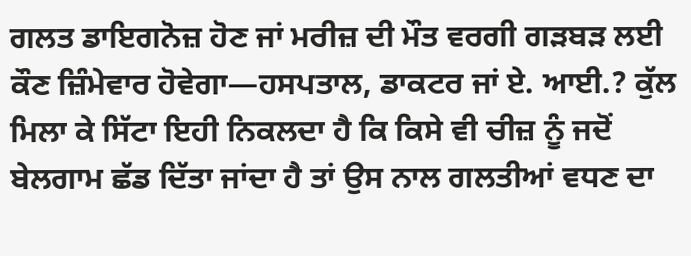ਗਲਤ ਡਾਇਗਨੋਜ਼ ਹੋਣ ਜਾਂ ਮਰੀਜ਼ ਦੀ ਮੌਤ ਵਰਗੀ ਗੜਬੜ ਲਈ ਕੌਣ ਜ਼ਿੰਮੇਵਾਰ ਹੋਵੇਗਾ—ਹਸਪਤਾਲ, ਡਾਕਟਰ ਜਾਂ ਏ. ਆਈ.? ਕੁੱਲ ਮਿਲਾ ਕੇ ਸਿੱਟਾ ਇਹੀ ਨਿਕਲਦਾ ਹੈ ਕਿ ਕਿਸੇ ਵੀ ਚੀਜ਼ ਨੂੰ ਜਦੋਂ ਬੇਲਗਾਮ ਛੱਡ ਦਿੱਤਾ ਜਾਂਦਾ ਹੈ ਤਾਂ ਉਸ ਨਾਲ ਗਲਤੀਆਂ ਵਧਣ ਦਾ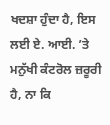ਖਦਸ਼ਾ ਹੁੰਦਾ ਹੈ, ਇਸ ਲਈ ਏ. ਆਈ. ’ਤੇ ਮਨੁੱਖੀ ਕੰਟਰੋਲ ਜ਼ਰੂਰੀ ਹੈ, ਨਾ ਕਿ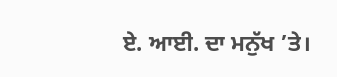ਏ. ਆਈ. ਦਾ ਮਨੁੱਖ ’ਤੇ।